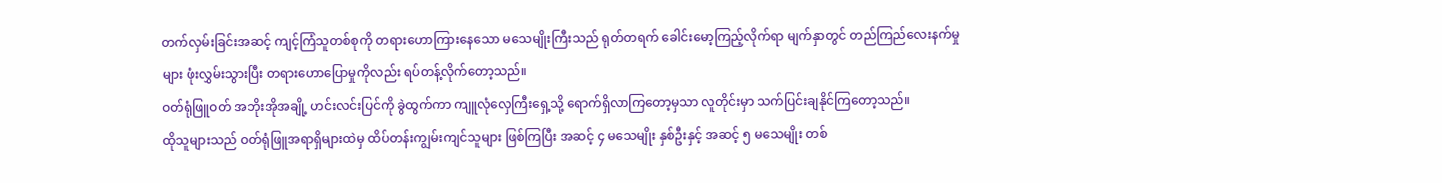တက်လှမ်းခြင်းအဆင့် ကျင့်ကြံသူတစ်စုကို တရားဟောကြားနေသော မသေမျိုးကြီးသည် ရုတ်တရက် ခေါင်းမော့ကြည့်လိုက်ရာ မျက်နှာတွင် တည်ကြည်လေးနက်မှုများ ဖုံးလွှမ်းသွားပြီး တရားဟောပြောမှုကိုလည်း ရပ်တန့်လိုက်တော့သည်။
ဝတ်ရုံဖြူဝတ် အဘိုးအိုအချို့ ဟင်းလင်းပြင်ကို ခွဲထွက်ကာ ကျူလုံလှေကြီးရှေ့သို့ ရောက်ရှိလာကြတော့မှသာ လူတိုင်းမှာ သက်ပြင်းချနိုင်ကြတော့သည်။
ထိုသူများသည် ဝတ်ရုံဖြူအရာရှိများထဲမှ ထိပ်တန်းကျွမ်းကျင်သူများ ဖြစ်ကြပြီး အဆင့် ၄ မသေမျိုး နှစ်ဦးနှင့် အဆင့် ၅ မသေမျိုး တစ်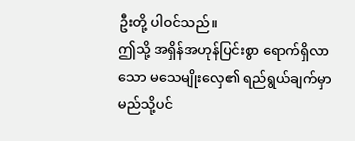ဦးတို့ ပါဝင်သည်။
ဤသို့ အရှိန်အဟုန်ပြင်းစွာ ရောက်ရှိလာသော မသေမျိုးလှေ၏ ရည်ရွယ်ချက်မှာ မည်သို့ပင်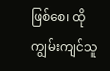ဖြစ်စေ၊ ထိုကျွမ်းကျင်သူ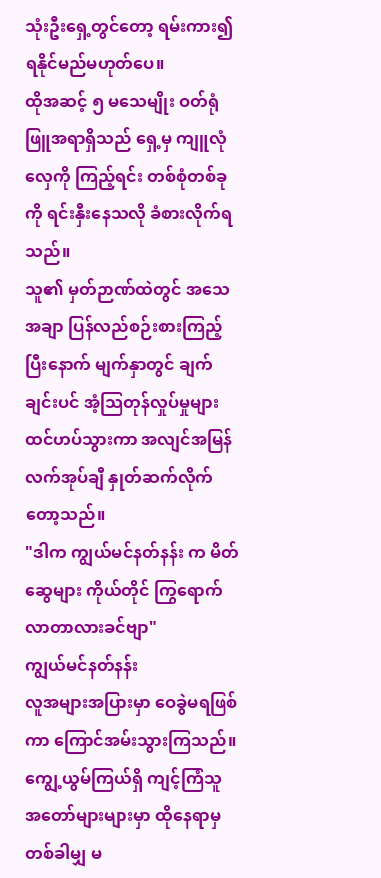သုံးဦးရှေ့တွင်တော့ ရမ်းကား၍ ရနိုင်မည်မဟုတ်ပေ။
ထိုအဆင့် ၅ မသေမျိုး ဝတ်ရုံဖြူအရာရှိသည် ရှေ့မှ ကျူလုံလှေကို ကြည့်ရင်း တစ်စုံတစ်ခုကို ရင်းနှီးနေသလို ခံစားလိုက်ရသည်။
သူ၏ မှတ်ဉာဏ်ထဲတွင် အသေအချာ ပြန်လည်စဉ်းစားကြည့်ပြီးနောက် မျက်နှာတွင် ချက်ချင်းပင် အံ့သြတုန်လှုပ်မှုများ ထင်ဟပ်သွားကာ အလျင်အမြန် လက်အုပ်ချီ နှုတ်ဆက်လိုက်တော့သည်။
"ဒါက ကျွယ်မင်နတ်နန်း က မိတ်ဆွေများ ကိုယ်တိုင် ကြွရောက်လာတာလားခင်ဗျာ"
ကျွယ်မင်နတ်နန်း
လူအများအပြားမှာ ဝေခွဲမရဖြစ်ကာ ကြောင်အမ်းသွားကြသည်။
ကျွေ့ယွမ်ကြယ်ရှိ ကျင့်ကြံသူ အတော်များများမှာ ထိုနေရာမှ တစ်ခါမျှ မ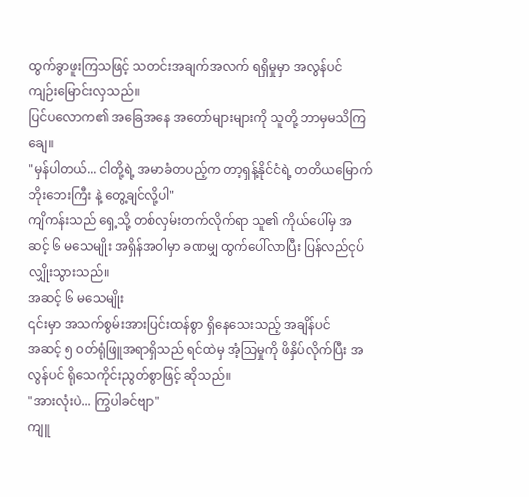ထွက်ခွာဖူးကြသဖြင့် သတင်းအချက်အလက် ရရှိမှုမှာ အလွန်ပင် ကျဉ်းမြောင်းလှသည်။
ပြင်ပလောက၏ အခြေအနေ အတော်များများကို သူတို့ ဘာမှမသိကြချေ။
"မှန်ပါတယ်... ငါတို့ရဲ့ အမာခံတပည့်က တာ့ရှန့်နိုင်ငံရဲ့ တတိယမြောက် ဘိုးဘေးကြီး နဲ့ တွေ့ချင်လို့ပါ"
ကျိကန်းသည် ရှေ့သို့ တစ်လှမ်းတက်လိုက်ရာ သူ၏ ကိုယ်ပေါ်မှ အဆင့် ၆ မသေမျိုး အရှိန်အဝါမှာ ခဏမျှ ထွက်ပေါ်လာပြီး ပြန်လည်ငုပ်လျှိုးသွားသည်။
အဆင့် ၆ မသေမျိုး
၎င်းမှာ အသက်စွမ်းအားပြင်းထန်စွာ ရှိနေသေးသည့် အချိန်ပင်
အဆင့် ၅ ဝတ်ရုံဖြူအရာရှိသည် ရင်ထဲမှ အံ့သြမှုကို ဖိနှိပ်လိုက်ပြီး အလွန်ပင် ရိုသေကိုင်းညွတ်စွာဖြင့် ဆိုသည်။
"အားလုံးပဲ... ကြွပါခင်ဗျာ"
ကျူ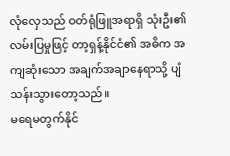လုံလှေသည် ဝတ်ရုံဖြူအရာရှိ သုံးဦး၏ လမ်းပြမှုဖြင့် တာ့ရှန့်နိုင်ငံ၏ အဓိက အကျဆုံးသော အချက်အချာနေရာသို့ ပျံသန်းသွားတော့သည်။
မရေမတွက်နိုင်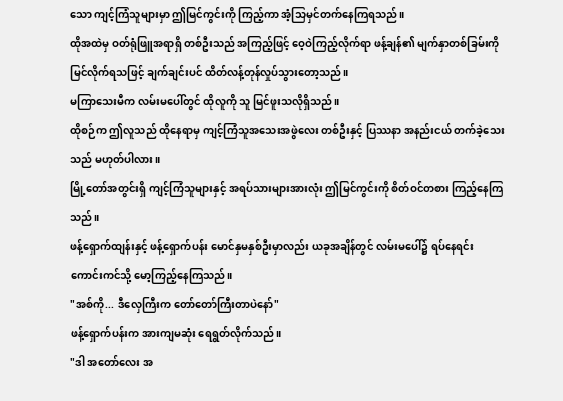သော ကျင့်ကြံသူများမှာ ဤမြင်ကွင်းကို ကြည့်ကာ အံ့သြမှင်တက်နေကြရသည်။
ထိုအထဲမှ ဝတ်ရုံဖြူအရာရှိ တစ်ဦးသည် အကြည့်ဖြင့် ဝေ့ဝဲကြည့်လိုက်ရာ ဖန့်ချန်၏ မျက်နှာတစ်ခြမ်းကို မြင်လိုက်ရသဖြင့် ချက်ချင်းပင် ထိတ်လန့်တုန်လှုပ်သွားတော့သည်။
မကြာသေးမီက လမ်းမပေါ်တွင် ထိုလူကို သူ မြင်ဖူးသလိုရှိသည်။
ထိုစဉ်က ဤလူသည် ထိုနေရာမှ ကျင့်ကြံသူအသေးအဖွဲလေး တစ်ဦးနှင့် ပြဿနာ အနည်းငယ် တက်ခဲ့သေးသည် မဟုတ်ပါလား။
မြို့တော်အတွင်းရှိ ကျင့်ကြံသူများနှင့် အရပ်သားများအားလုံး ဤမြင်ကွင်းကို စိတ်ဝင်တစား ကြည့်နေကြသည်။
ဖန့်ရှောက်ထျန်းနှင့် ဖန့်ရှောက်ပန်း မောင်နှမနှစ်ဦးမှာလည်း ယခုအချိန်တွင် လမ်းမပေါ်၌ ရပ်နေရင်း ကောင်းကင်သို့ မော့ကြည့်နေကြသည်။
"အစ်ကို... ဒီလှေကြီးက တော်တော်ကြီးတာပဲနော်"
ဖန့်ရှောက်ပန်းက အားကျမဆုံး ရေရွတ်လိုက်သည်။
"ဒါ အတော်လေး အ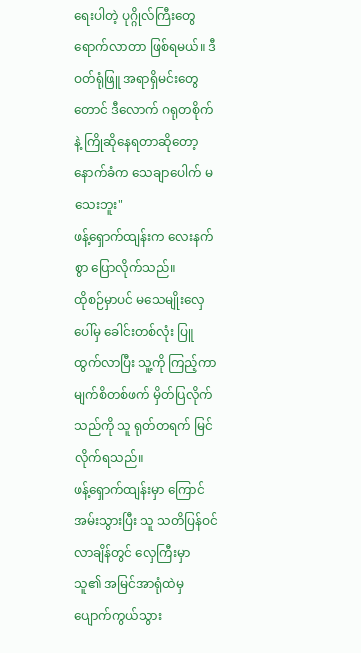ရေးပါတဲ့ ပုဂ္ဂိုလ်ကြီးတွေ ရောက်လာတာ ဖြစ်ရမယ်။ ဒီဝတ်ရုံဖြူ အရာရှိမင်းတွေတောင် ဒီလောက် ဂရုတစိုက်နဲ့ ကြိုဆိုနေရတာဆိုတော့ နောက်ခံက သေချာပေါက် မသေးဘူး"
ဖန့်ရှောက်ထျန်းက လေးနက်စွာ ပြောလိုက်သည်။
ထိုစဉ်မှာပင် မသေမျိုးလှေပေါ်မှ ခေါင်းတစ်လုံး ပြူထွက်လာပြီး သူ့ကို ကြည့်ကာ မျက်စိတစ်ဖက် မှိတ်ပြလိုက်သည်ကို သူ ရုတ်တရက် မြင်လိုက်ရသည်။
ဖန့်ရှောက်ထျန်းမှာ ကြောင်အမ်းသွားပြီး သူ သတိပြန်ဝင်လာချိန်တွင် လှေကြီးမှာ သူ၏ အမြင်အာရုံထဲမှ ပျောက်ကွယ်သွား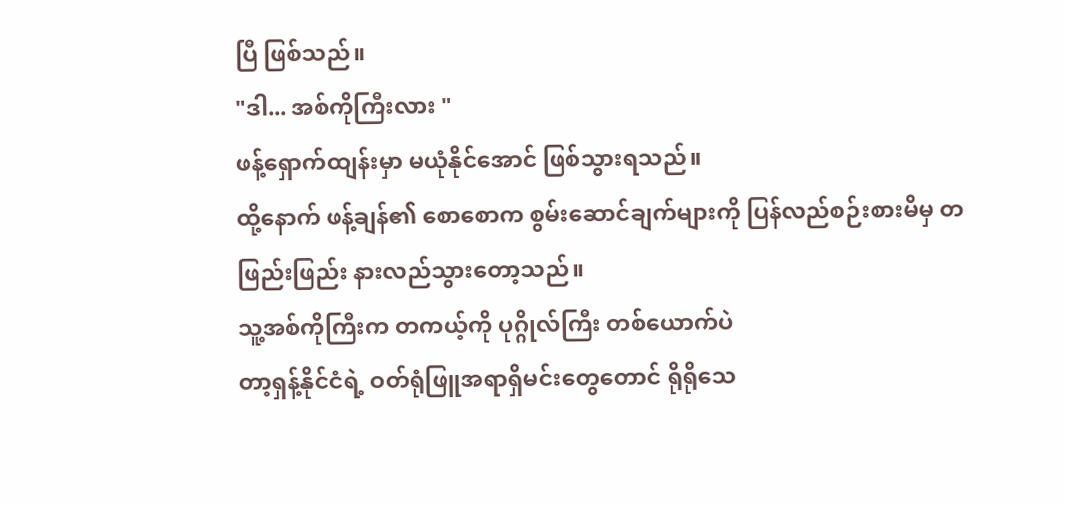ပြီ ဖြစ်သည်။
"ဒါ... အစ်ကိုကြီးလား "
ဖန့်ရှောက်ထျန်းမှာ မယုံနိုင်အောင် ဖြစ်သွားရသည်။
ထို့နောက် ဖန့်ချန်၏ စောစောက စွမ်းဆောင်ချက်များကို ပြန်လည်စဉ်းစားမိမှ တဖြည်းဖြည်း နားလည်သွားတော့သည်။
သူ့အစ်ကိုကြီးက တကယ့်ကို ပုဂ္ဂိုလ်ကြီး တစ်ယောက်ပဲ
တာ့ရှန့်နိုင်ငံရဲ့ ဝတ်ရုံဖြူအရာရှိမင်းတွေတောင် ရိုရိုသေ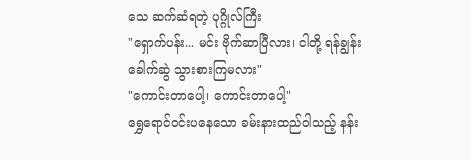သေ ဆက်ဆံရတဲ့ ပုဂ္ဂိုလ်ကြီး
"ရှောက်ပန်း... မင်း ဗိုက်ဆာပြီလား၊ ငါတို့ ရန်ချွန်းခေါက်ဆွဲ သွားစားကြမလား"
"ကောင်းတာပေါ့၊ ကောင်းတာပေါ့"
ရွှေရောင်ဝင်းပနေသော ခမ်းနားထည်ဝါသည့် နန်း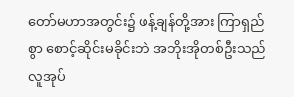တော်မဟာအတွင်း၌ ဖန့်ချန်တို့အား ကြာရှည်စွာ စောင့်ဆိုင်းမခိုင်းဘဲ အဘိုးအိုတစ်ဦးသည် လူအုပ်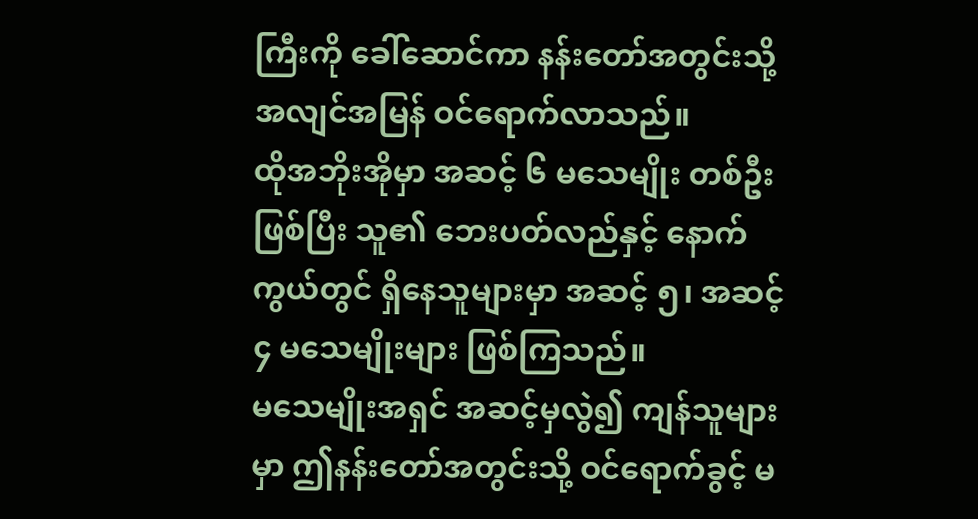ကြီးကို ခေါ်ဆောင်ကာ နန်းတော်အတွင်းသို့ အလျင်အမြန် ဝင်ရောက်လာသည်။
ထိုအဘိုးအိုမှာ အဆင့် ၆ မသေမျိုး တစ်ဦးဖြစ်ပြီး သူ၏ ဘေးပတ်လည်နှင့် နောက်ကွယ်တွင် ရှိနေသူများမှာ အဆင့် ၅၊ အဆင့် ၄ မသေမျိုးများ ဖြစ်ကြသည်။
မသေမျိုးအရှင် အဆင့်မှလွဲ၍ ကျန်သူများမှာ ဤနန်းတော်အတွင်းသို့ ဝင်ရောက်ခွင့် မ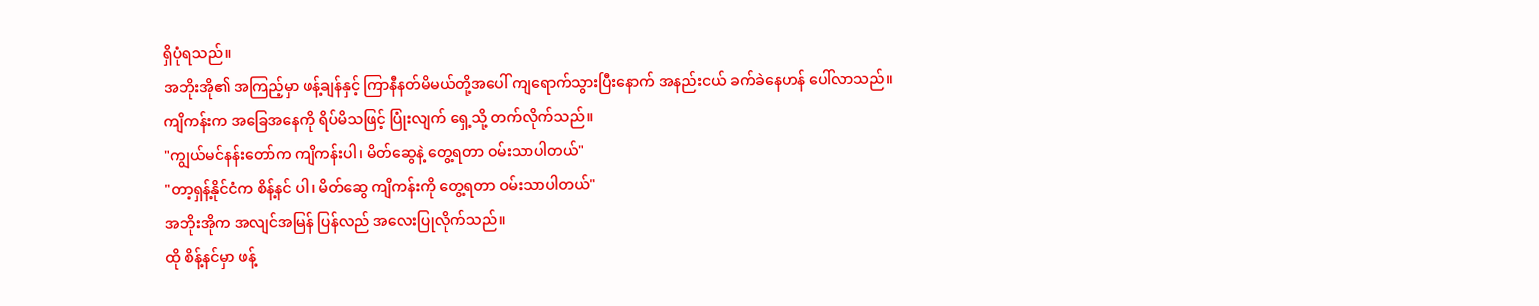ရှိပုံရသည်။
အဘိုးအို၏ အကြည့်မှာ ဖန့်ချန်နှင့် ကြာနီနတ်မိမယ်တို့အပေါ် ကျရောက်သွားပြီးနောက် အနည်းငယ် ခက်ခဲနေဟန် ပေါ်လာသည်။
ကျိကန်းက အခြေအနေကို ရိပ်မိသဖြင့် ပြုံးလျက် ရှေ့သို့ တက်လိုက်သည်။
"ကျွယ်မင်နန်းတော်က ကျိကန်းပါ၊ မိတ်ဆွေနဲ့ တွေ့ရတာ ဝမ်းသာပါတယ်"
"တာ့ရှန့်နိုင်ငံက စိန့်နင် ပါ၊ မိတ်ဆွေ ကျိကန်းကို တွေ့ရတာ ဝမ်းသာပါတယ်"
အဘိုးအိုက အလျင်အမြန် ပြန်လည် အလေးပြုလိုက်သည်။
ထို စိန့်နင်မှာ ဖန့်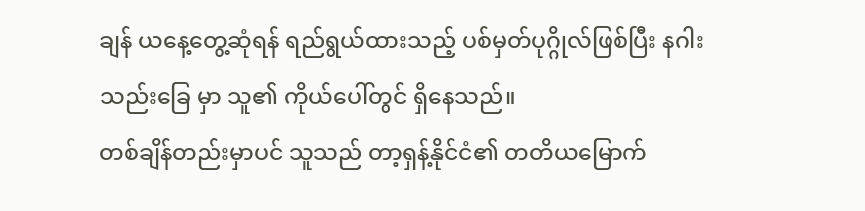ချန် ယနေ့တွေ့ဆုံရန် ရည်ရွယ်ထားသည့် ပစ်မှတ်ပုဂ္ဂိုလ်ဖြစ်ပြီး နဂါးသည်းခြေ မှာ သူ၏ ကိုယ်ပေါ်တွင် ရှိနေသည်။
တစ်ချိန်တည်းမှာပင် သူသည် တာ့ရှန့်နိုင်ငံ၏ တတိယမြောက်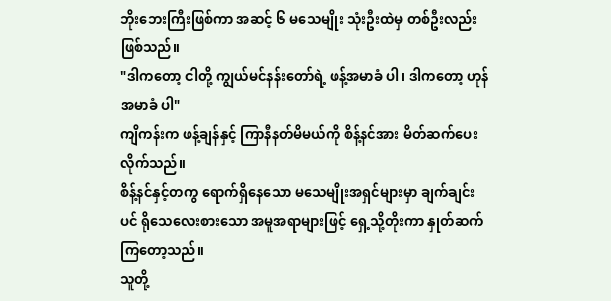ဘိုးဘေးကြီးဖြစ်ကာ အဆင့် ၆ မသေမျိုး သုံးဦးထဲမှ တစ်ဦးလည်း ဖြစ်သည်။
"ဒါကတော့ ငါတို့ ကျွယ်မင်နန်းတော်ရဲ့ ဖန့်အမာခံ ပါ၊ ဒါကတော့ ဟုန်အမာခံ ပါ"
ကျိကန်းက ဖန့်ချန်နှင့် ကြာနီနတ်မိမယ်ကို စိန့်နင်အား မိတ်ဆက်ပေးလိုက်သည်။
စိန့်နင်နှင့်တကွ ရောက်ရှိနေသော မသေမျိုးအရှင်များမှာ ချက်ချင်းပင် ရိုသေလေးစားသော အမူအရာများဖြင့် ရှေ့သို့တိုးကာ နှုတ်ဆက်ကြတော့သည်။
သူတို့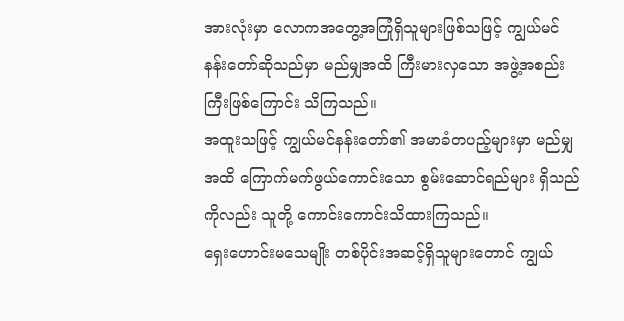အားလုံးမှာ လောကအတွေ့အကြုံရှိသူများဖြစ်သဖြင့် ကျွယ်မင်နန်းတော်ဆိုသည်မှာ မည်မျှအထိ ကြီးမားလှသော အဖွဲ့အစည်းကြီးဖြစ်ကြောင်း သိကြသည်။
အထူးသဖြင့် ကျွယ်မင်နန်းတော်၏ အမာခံတပည့်များမှာ မည်မျှအထိ ကြောက်မက်ဖွယ်ကောင်းသော စွမ်းဆောင်ရည်များ ရှိသည်ကိုလည်း သူတို့ ကောင်းကောင်းသိထားကြသည်။
ရှေးဟောင်းမသေမျိုး တစ်ပိုင်းအဆင့်ရှိသူများတောင် ကျွယ်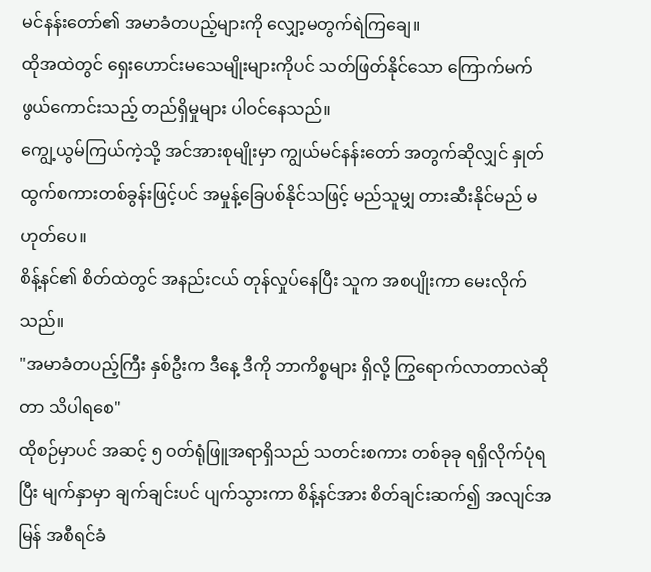မင်နန်းတော်၏ အမာခံတပည့်များကို လျှော့မတွက်ရဲကြချေ။
ထိုအထဲတွင် ရှေးဟောင်းမသေမျိုးများကိုပင် သတ်ဖြတ်နိုင်သော ကြောက်မက်ဖွယ်ကောင်းသည့် တည်ရှိမှုများ ပါဝင်နေသည်။
ကျွေ့ယွမ်ကြယ်ကဲ့သို့ အင်အားစုမျိုးမှာ ကျွယ်မင်နန်းတော် အတွက်ဆိုလျှင် နှုတ်ထွက်စကားတစ်ခွန်းဖြင့်ပင် အမှုန့်ခြေပစ်နိုင်သဖြင့် မည်သူမျှ တားဆီးနိုင်မည် မဟုတ်ပေ။
စိန့်နင်၏ စိတ်ထဲတွင် အနည်းငယ် တုန်လှုပ်နေပြီး သူက အစပျိုးကာ မေးလိုက်သည်။
"အမာခံတပည့်ကြီး နှစ်ဦးက ဒီနေ့ ဒီကို ဘာကိစ္စများ ရှိလို့ ကြွရောက်လာတာလဲဆိုတာ သိပါရစေ"
ထိုစဉ်မှာပင် အဆင့် ၅ ဝတ်ရုံဖြူအရာရှိသည် သတင်းစကား တစ်ခုခု ရရှိလိုက်ပုံရပြီး မျက်နှာမှာ ချက်ချင်းပင် ပျက်သွားကာ စိန့်နင်အား စိတ်ချင်းဆက်၍ အလျင်အမြန် အစီရင်ခံ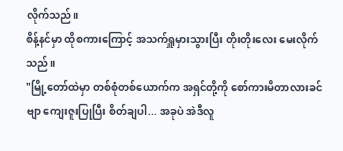လိုက်သည်။
စိန့်နင်မှာ ထိုစကားကြောင့် အသက်ရှူမှားသွားပြီး တိုးတိုးလေး မေးလိုက်သည်။
"မြို့တော်ထဲမှာ တစ်စုံတစ်ယောက်က အရှင်တို့ကို စော်ကားမိတာလားခင်ဗျာ ကျေးဇူးပြုပြီး စိတ်ချပါ... အခုပဲ အဲဒီလူ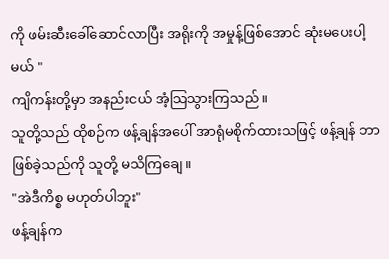ကို ဖမ်းဆီးခေါ်ဆောင်လာပြီး အရိုးကို အမှုန့်ဖြစ်အောင် ဆုံးမပေးပါ့မယ် "
ကျိကန်းတို့မှာ အနည်းငယ် အံ့သြသွားကြသည်။
သူတို့သည် ထိုစဉ်က ဖန့်ချန်အပေါ် အာရုံမစိုက်ထားသဖြင့် ဖန့်ချန် ဘာဖြစ်ခဲ့သည်ကို သူတို့ မသိကြချေ။
"အဲဒီကိစ္စ မဟုတ်ပါဘူး"
ဖန့်ချန်က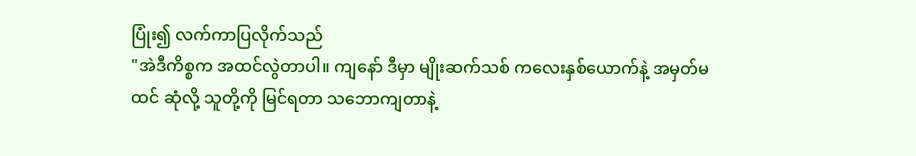ပြုံး၍ လက်ကာပြလိုက်သည်
"အဲဒီကိစ္စက အထင်လွဲတာပါ။ ကျနော် ဒီမှာ မျိုးဆက်သစ် ကလေးနှစ်ယောက်နဲ့ အမှတ်မထင် ဆုံလို့ သူတို့ကို မြင်ရတာ သဘောကျတာနဲ့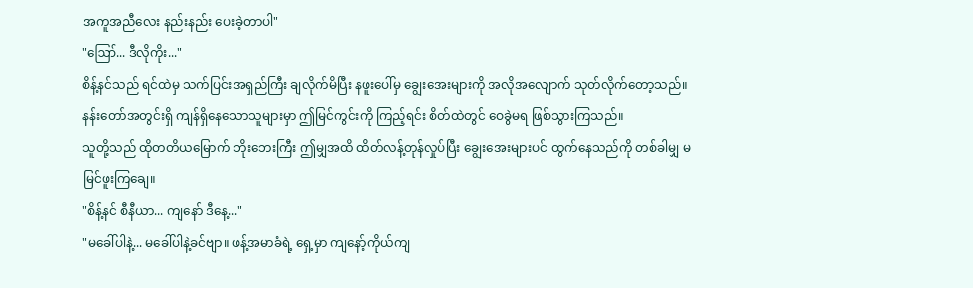အကူအညီလေး နည်းနည်း ပေးခဲ့တာပါ"
"ဪ... ဒီလိုကိုး..."
စိန့်နင်သည် ရင်ထဲမှ သက်ပြင်းအရှည်ကြီး ချလိုက်မိပြီး နဖူးပေါ်မှ ချွေးအေးများကို အလိုအလျောက် သုတ်လိုက်တော့သည်။
နန်းတော်အတွင်းရှိ ကျန်ရှိနေသောသူများမှာ ဤမြင်ကွင်းကို ကြည့်ရင်း စိတ်ထဲတွင် ဝေခွဲမရ ဖြစ်သွားကြသည်။
သူတို့သည် ထိုတတိယမြောက် ဘိုးဘေးကြီး ဤမျှအထိ ထိတ်လန့်တုန်လှုပ်ပြီး ချွေးအေးများပင် ထွက်နေသည်ကို တစ်ခါမျှ မမြင်ဖူးကြချေ။
"စိန့်နင် စီနီယာ... ကျနော် ဒီနေ့..."
"မခေါ်ပါနဲ့... မခေါ်ပါနဲ့ခင်ဗျာ။ ဖန့်အမာခံရဲ့ ရှေ့မှာ ကျနော့်ကိုယ်ကျ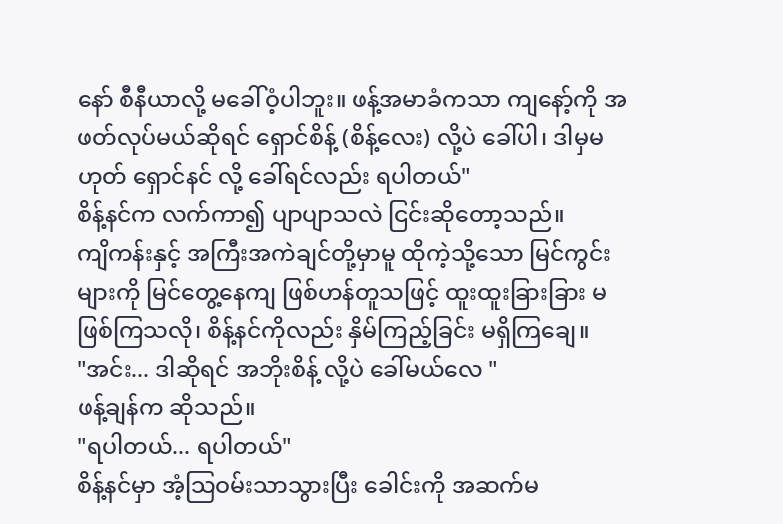နော် စီနီယာလို့ မခေါ်ဝံ့ပါဘူး။ ဖန့်အမာခံကသာ ကျနော့်ကို အဖတ်လုပ်မယ်ဆိုရင် ရှောင်စိန့် (စိန့်လေး) လို့ပဲ ခေါ်ပါ၊ ဒါမှမဟုတ် ရှောင်နင် လို့ ခေါ်ရင်လည်း ရပါတယ်"
စိန့်နင်က လက်ကာ၍ ပျာပျာသလဲ ငြင်းဆိုတော့သည်။
ကျိကန်းနှင့် အကြီးအကဲချင်တို့မှာမူ ထိုကဲ့သို့သော မြင်ကွင်းများကို မြင်တွေ့နေကျ ဖြစ်ဟန်တူသဖြင့် ထူးထူးခြားခြား မဖြစ်ကြသလို၊ စိန့်နင်ကိုလည်း နှိမ်ကြည့်ခြင်း မရှိကြချေ။
"အင်း... ဒါဆိုရင် အဘိုးစိန့် လို့ပဲ ခေါ်မယ်လေ "
ဖန့်ချန်က ဆိုသည်။
"ရပါတယ်... ရပါတယ်"
စိန့်နင်မှာ အံ့သြဝမ်းသာသွားပြီး ခေါင်းကို အဆက်မ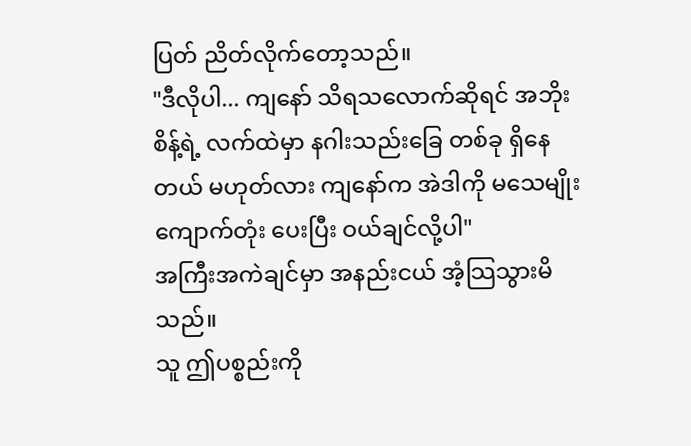ပြတ် ညိတ်လိုက်တော့သည်။
"ဒီလိုပါ... ကျနော် သိရသလောက်ဆိုရင် အဘိုးစိန့်ရဲ့ လက်ထဲမှာ နဂါးသည်းခြေ တစ်ခု ရှိနေတယ် မဟုတ်လား ကျနော်က အဲဒါကို မသေမျိုးကျောက်တုံး ပေးပြီး ဝယ်ချင်လို့ပါ"
အကြီးအကဲချင်မှာ အနည်းငယ် အံ့သြသွားမိသည်။
သူ ဤပစ္စည်းကို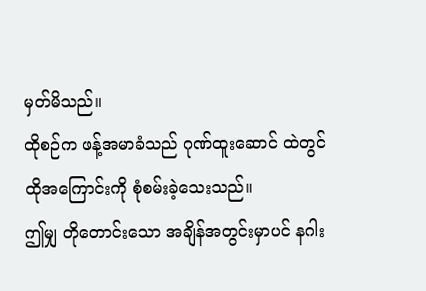မှတ်မိသည်။
ထိုစဉ်က ဖန့်အမာခံသည် ဂုဏ်ထူးဆောင် ထဲတွင် ထိုအကြောင်းကို စုံစမ်းခဲ့သေးသည်။
ဤမျှ တိုတောင်းသော အချိန်အတွင်းမှာပင် နဂါး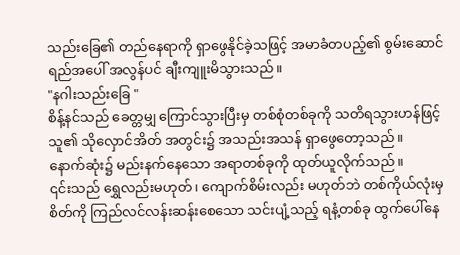သည်းခြေ၏ တည်နေရာကို ရှာဖွေနိုင်ခဲ့သဖြင့် အမာခံတပည့်၏ စွမ်းဆောင်ရည်အပေါ် အလွန်ပင် ချီးကျူးမိသွားသည်။
"နဂါးသည်းခြေ "
စိန့်နင်သည် ခေတ္တမျှ ကြောင်သွားပြီးမှ တစ်စုံတစ်ခုကို သတိရသွားဟန်ဖြင့် သူ၏ သိုလှောင်အိတ် အတွင်း၌ အသည်းအသန် ရှာဖွေတော့သည်။
နောက်ဆုံး၌ မည်းနက်နေသော အရာတစ်ခုကို ထုတ်ယူလိုက်သည်။
၎င်းသည် ရွှေလည်းမဟုတ်၊ ကျောက်စိမ်းလည်း မဟုတ်ဘဲ တစ်ကိုယ်လုံးမှ စိတ်ကို ကြည်လင်လန်းဆန်းစေသော သင်းပျံ့သည့် ရနံ့တစ်ခု ထွက်ပေါ်နေ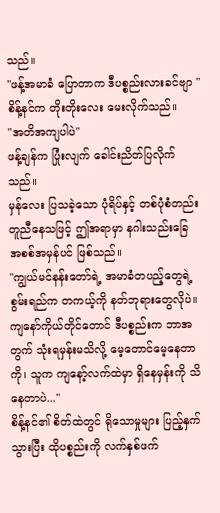သည်။
"ဖန့်အမာခံ ပြောတာက ဒီပစ္စည်းလားခင်ဗျာ "
စိန့်နင်က တိုးတိုးလေး မေးလိုက်သည်။
"အတိအကျပါပဲ"
ဖန့်ချန်က ပြုံးလျက် ခေါင်းညိတ်ပြလိုက်သည်။
မှန်လေး ပြသခဲ့သော ပုံရိပ်နှင့် တစ်ပုံစံတည်း တူညီနေသဖြင့် ဤအရာမှာ နဂါးသည်းခြေ အစစ်အမှန်ပင် ဖြစ်သည်။
"ကျွယ်မင်နန်းတော်ရဲ့ အမာခံတပည့်တွေရဲ့ စွမ်းရည်က တကယ့်ကို နတ်ဘုရားတွေလိုပဲ။ ကျနော်ကိုယ်တိုင်တောင် ဒီပစ္စည်းက ဘာအတွက် သုံးရမှန်းမသိလို့ မေ့တောင်မေ့နေတာကို၊ သူက ကျနော့်လက်ထဲမှာ ရှိနေမှန်းကို သိနေတာပဲ..."
စိန့်နင်၏ စိတ်ထဲတွင် ရိုသောမှုများ ပြည့်နှက်သွားပြီး ထိုပစ္စည်းကို လက်နှစ်ဖက်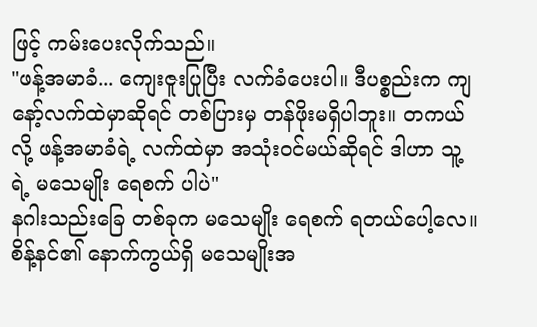ဖြင့် ကမ်းပေးလိုက်သည်။
"ဖန့်အမာခံ... ကျေးဇူးပြုပြီး လက်ခံပေးပါ။ ဒီပစ္စည်းက ကျနော့်လက်ထဲမှာဆိုရင် တစ်ပြားမှ တန်ဖိုးမရှိပါဘူး။ တကယ်လို့ ဖန့်အမာခံရဲ့ လက်ထဲမှာ အသုံးဝင်မယ်ဆိုရင် ဒါဟာ သူ့ရဲ့ မသေမျိုး ရေစက် ပါပဲ"
နဂါးသည်းခြေ တစ်ခုက မသေမျိုး ရေစက် ရတယ်ပေါ့လေ။
စိန့်နင်၏ နောက်ကွယ်ရှိ မသေမျိုးအ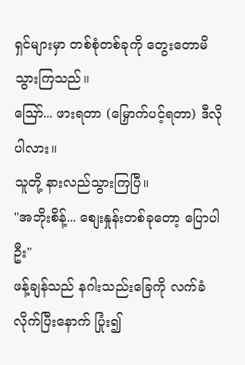ရှင်များမှာ တစ်စုံတစ်ခုကို တွေးတောမိသွားကြသည်။
ဪ... ဖားရတာ (မြှောက်ပင့်ရတာ) ဒီလိုပါလား။
သူတို့ နားလည်သွားကြပြီ။
"အဘိုးစိန့်... စျေးနှုန်းတစ်ခုတော့ ပြောပါဦး"
ဖန့်ချန်သည် နဂါးသည်းခြေကို လက်ခံလိုက်ပြီးနောက် ပြုံး၍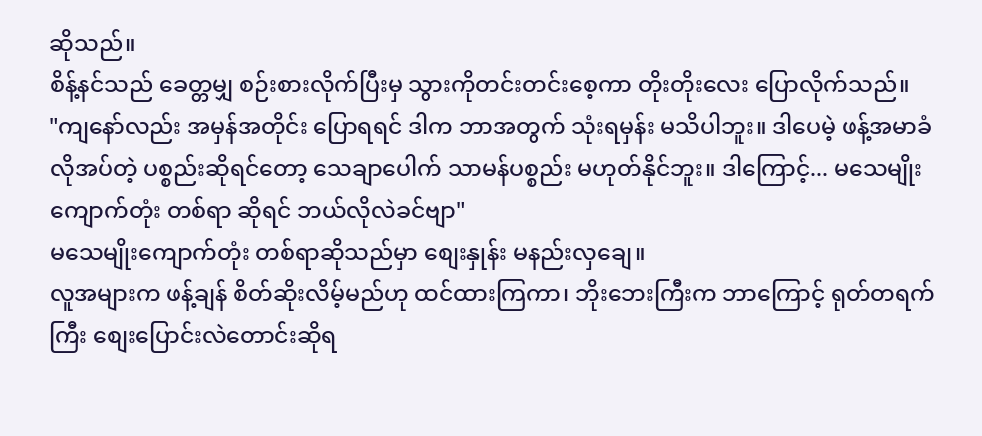ဆိုသည်။
စိန့်နင်သည် ခေတ္တမျှ စဉ်းစားလိုက်ပြီးမှ သွားကိုတင်းတင်းစေ့ကာ တိုးတိုးလေး ပြောလိုက်သည်။
"ကျနော်လည်း အမှန်အတိုင်း ပြောရရင် ဒါက ဘာအတွက် သုံးရမှန်း မသိပါဘူး။ ဒါပေမဲ့ ဖန့်အမာခံ လိုအပ်တဲ့ ပစ္စည်းဆိုရင်တော့ သေချာပေါက် သာမန်ပစ္စည်း မဟုတ်နိုင်ဘူး။ ဒါကြောင့်... မသေမျိုးကျောက်တုံး တစ်ရာ ဆိုရင် ဘယ်လိုလဲခင်ဗျာ"
မသေမျိုးကျောက်တုံး တစ်ရာဆိုသည်မှာ စျေးနှုန်း မနည်းလှချေ။
လူအများက ဖန့်ချန် စိတ်ဆိုးလိမ့်မည်ဟု ထင်ထားကြကာ၊ ဘိုးဘေးကြီးက ဘာကြောင့် ရုတ်တရက်ကြီး စျေးပြောင်းလဲတောင်းဆိုရ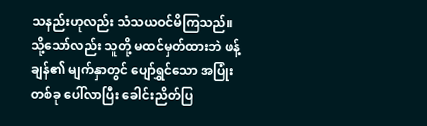သနည်းဟုလည်း သံသယဝင်မိကြသည်။
သို့သော်လည်း သူတို့ မထင်မှတ်ထားဘဲ ဖန့်ချန်၏ မျက်နှာတွင် ပျော်ရွှင်သော အပြုံးတစ်ခု ပေါ်လာပြီး ခေါင်းညိတ်ပြ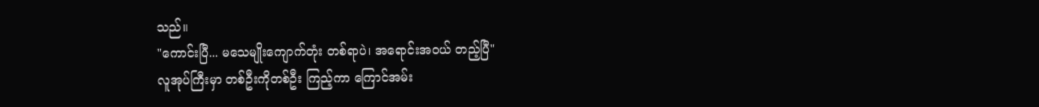သည်။
"ကောင်းပြီ... မသေမျိုးကျောက်တုံး တစ်ရာပဲ၊ အရောင်းအဝယ် တည့်ပြီ"
လူအုပ်ကြီးမှာ တစ်ဦးကိုတစ်ဦး ကြည့်ကာ ကြောင်အမ်း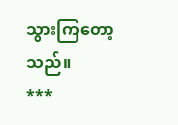သွားကြတော့သည်။
***